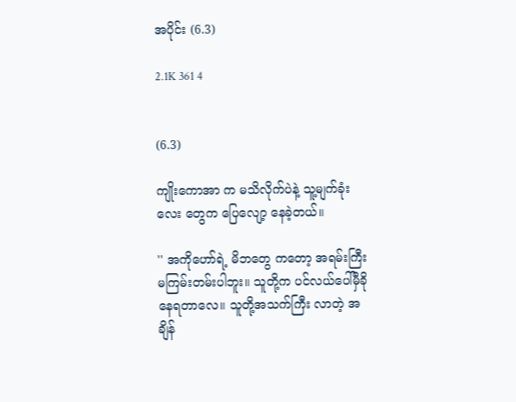အပိုင်း (6.3)

2.1K 361 4


(6.3)

ကျိုးကောအာ က မသိလိုက်ပဲနဲ့ သူ့မျက်ခုံးလေး တွေက ပြေလျော့ နေခဲ့တယ်။

'' အကိုဟော်ရဲ့ မိဘတွေ ကတော့ အရမ်းကြီး မကြမ်းတမ်းပါဘူး။ သူတို့က ပင်လယ်ပေါ်မှီခို နေရတာလေ။ သူတို့အသက်ကြီး လာတဲ့ အချိန်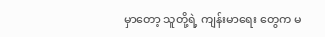မှာတော့ သူတို့ရဲ့ ကျန်းမာရေး တွေက မ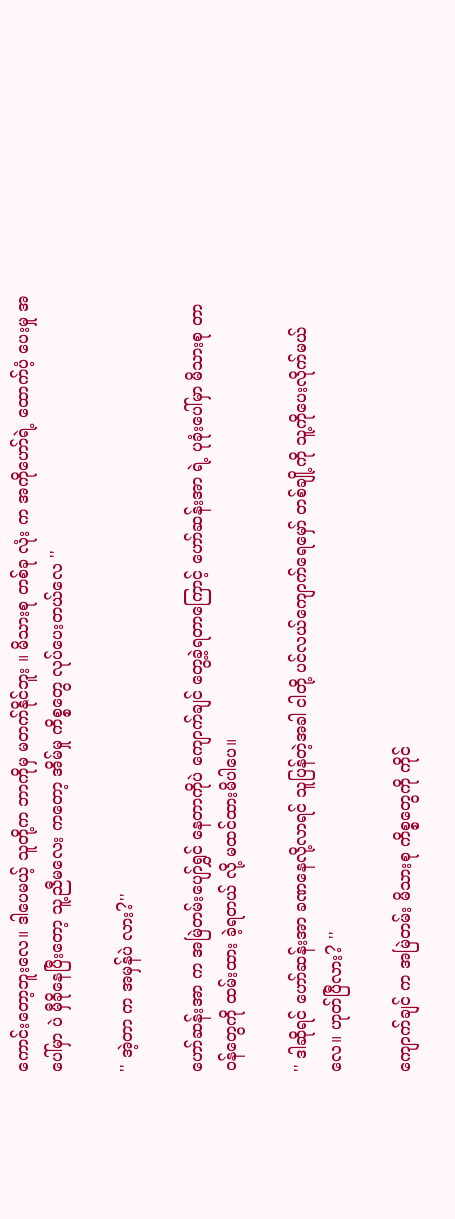ကောင်းတော့ဘူးလေ။ ဒါပေမယ့် သူတို့က ဘာကိုမှ မတက်နိုင်ဘူး ။ မိသားစု တစ်ခု လုံး က အကိုဟော်ရဲ့ ထောက်ပံ့ ပေးမှု အပေါ်မှာ ပဲ မှီခိုနေပြီးတော့ သူ့ညီမလေး ကတော့ အိမ်မှု ကိစ္စတွေ လုပ်ပေးတယ်လေ ''

'' အဲ့တာ က အမှန်ပဲ လား?''

ဟော်ဆန်းအာ က အမြဲတမ်းပျော်ရွှင် နေတာကိုပဲ ကျောက်ချင် တွေ့ခဲ့ရတာကြောင့် ဟော်ဆန်းအာ ရဲ့ ပုခုံးပေါ်မှာ မိသားစု တာဝန်တွေကို ထမ်းထား ခဲ့ရတယ် လို့ မထင်ထားမိပါပေ။

'' ဒါဆိုရင် ဟော်ဆန်းအာ ခဏနေလို့လာရင် သူပြန်တဲ့အခါ ငါတို့ ပင်လယ်ကျောက်ရေမှော် တစ်ချို့ကို သူ့ကိုပေးလိုက်မယ်လေ။ ဟုတ်ပြီလား? ''

ကျောက်ချင် က အမြဲတမ်း မိသားစု ကိစ္စတွေကို ကိုင်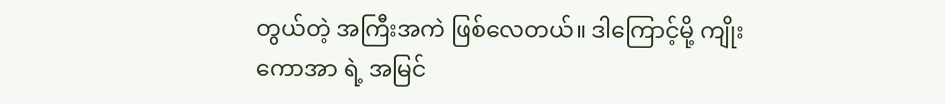တွယ်တဲ့ အကြီးအကဲ ဖြစ်လေတယ်။ ဒါကြောင့်မို့ ကျိုးကောအာ ရဲ့ အမြင်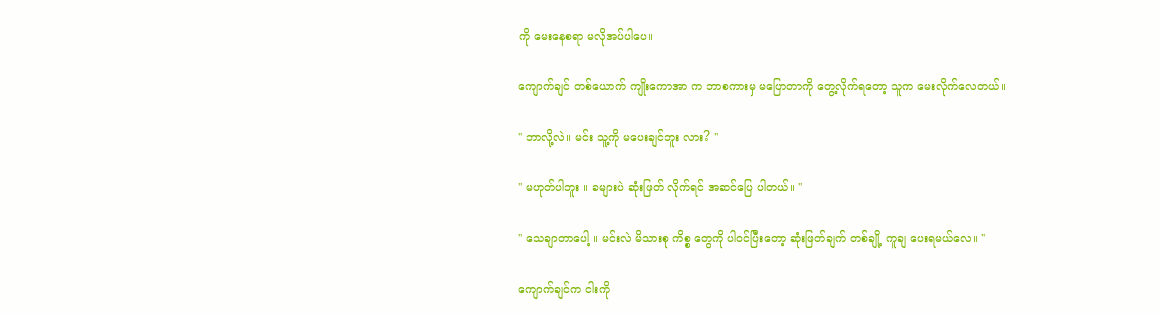ကို မေးနေစရာ မလိုအပ်ပါပေ။

ကျောက်ချင် တစ်ယောက် ကျိုးကောအာ က ဘာစကားမှ မပြောတာကို တွေ့လိုက်ရတော့ သူက မေးလိုက်လေတယ်။

'' ဘာလို့လဲ။ မင်း သူ့ကို မပေးချင်ဘူး လား? ''

'' မဟုတ်ပါဘူး ။ ခများပဲ ဆုံးဖြတ် လိုက်ရင် အဆင်ပြေ ပါတယ်။ ''

'' သေချာတာပေါ့ ။ မင်းလဲ မိသားစု ကိစ္စ တွေကို ပါဝင်ပြီးတော့ ဆုံးဖြတ်ချက် တစ်ချို့ ကူချ ပေးရမယ်လေ။ ''

ကျောက်ချင်က ငါးကို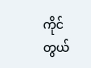ကိုင်တွယ်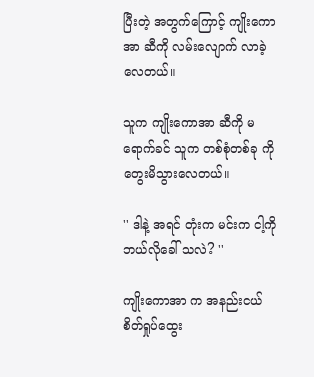ပြီးတဲ့ အတွက်ကြောင့် ကျိုးကောအာ ဆီကို လမ်းလျောက် လာခဲ့လေတယ်။

သူက ကျိုးကောအာ ဆီကို မရောက်ခင် သူက တစ်စုံတစ်ခု ကို တွေးမိသွားလေတယ်။

'' ဒါနဲ့ အရင် တုံးက မင်းက ငါ့ကို ဘယ်လိုခေါ် သလဲ? ''

ကျိုးကောအာ က အနည်းငယ် စိတ်ရှုပ်ထွေး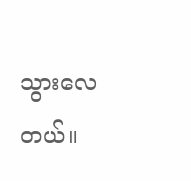သွားလေတယ်။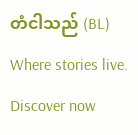တံငါသည် (BL) Where stories live. Discover now